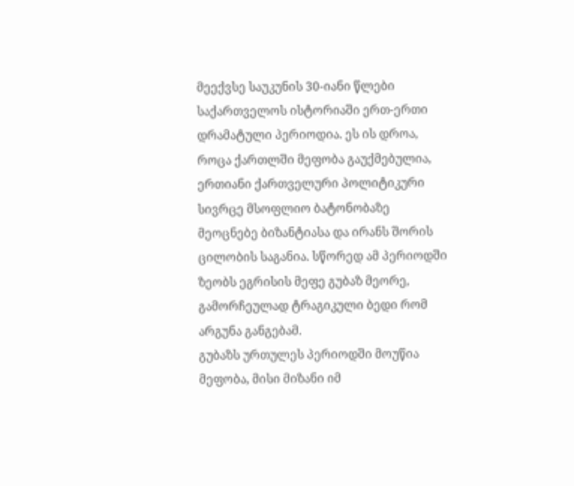მეექვსე საუკუნის 30-იანი წლები საქართველოს ისტორიაში ერთ-ერთი დრამატული პერიოდია. ეს ის დროა, როცა ქართლში მეფობა გაუქმებულია, ერთიანი ქართველური პოლიტიკური სივრცე მსოფლიო ბატონობაზე მეოცნებე ბიზანტიასა და ირანს შორის ცილობის საგანია. სწორედ ამ პერიოდში ზეობს ეგრისის მეფე გუბაზ მეორე, გამორჩეულად ტრაგიკული ბედი რომ არგუნა განგებამ.
გუბაზს ურთულეს პერიოდში მოუწია მეფობა, მისი მიზანი იმ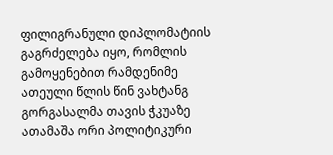ფილიგრანული დიპლომატიის გაგრძელება იყო, რომლის გამოყენებით რამდენიმე ათეული წლის წინ ვახტანგ გორგასალმა თავის ჭკუაზე ათამაშა ორი პოლიტიკური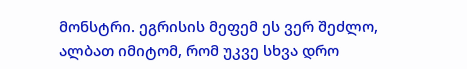მონსტრი. ეგრისის მეფემ ეს ვერ შეძლო, ალბათ იმიტომ, რომ უკვე სხვა დრო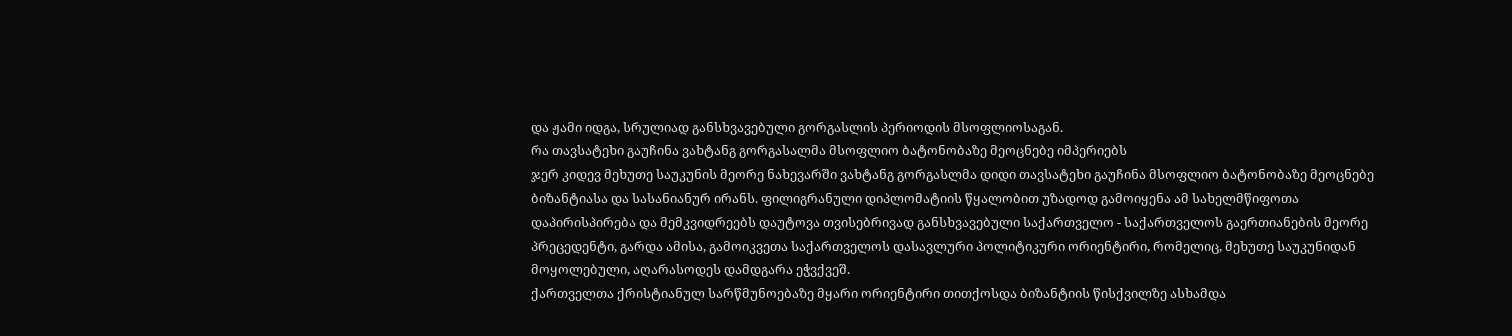და ჟამი იდგა, სრულიად განსხვავებული გორგასლის პერიოდის მსოფლიოსაგან.
რა თავსატეხი გაუჩინა ვახტანგ გორგასალმა მსოფლიო ბატონობაზე მეოცნებე იმპერიებს
ჯერ კიდევ მეხუთე საუკუნის მეორე ნახევარში ვახტანგ გორგასლმა დიდი თავსატეხი გაუჩინა მსოფლიო ბატონობაზე მეოცნებე ბიზანტიასა და სასანიანურ ირანს. ფილიგრანული დიპლომატიის წყალობით უზადოდ გამოიყენა ამ სახელმწიფოთა დაპირისპირება და მემკვიდრეებს დაუტოვა თვისებრივად განსხვავებული საქართველო - საქართველოს გაერთიანების მეორე პრეცედენტი, გარდა ამისა, გამოიკვეთა საქართველოს დასავლური პოლიტიკური ორიენტირი, რომელიც, მეხუთე საუკუნიდან მოყოლებული, აღარასოდეს დამდგარა ეჭვქვეშ.
ქართველთა ქრისტიანულ სარწმუნოებაზე მყარი ორიენტირი თითქოსდა ბიზანტიის წისქვილზე ასხამდა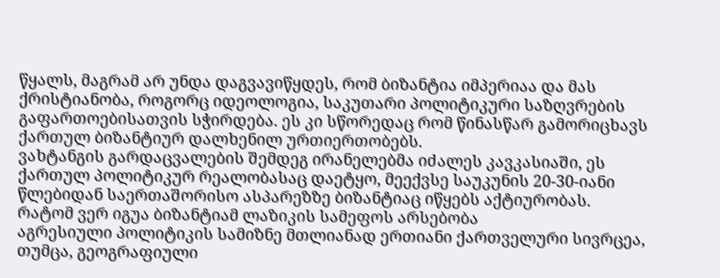წყალს, მაგრამ არ უნდა დაგვავიწყდეს, რომ ბიზანტია იმპერიაა და მას ქრისტიანობა, როგორც იდეოლოგია, საკუთარი პოლიტიკური საზღვრების გაფართოებისათვის სჭირდება. ეს კი სწორედაც რომ წინასწარ გამორიცხავს ქართულ ბიზანტიურ დალხენილ ურთიერთობებს.
ვახტანგის გარდაცვალების შემდეგ ირანელებმა იძალეს კავკასიაში, ეს ქართულ პოლიტიკურ რეალობასაც დაეტყო, მეექვსე საუკუნის 20-30-იანი წლებიდან საერთაშორისო ასპარეზზე ბიზანტიაც იწყებს აქტიურობას.
რატომ ვერ იგუა ბიზანტიამ ლაზიკის სამეფოს არსებობა
აგრესიული პოლიტიკის სამიზნე მთლიანად ერთიანი ქართველური სივრცეა, თუმცა, გეოგრაფიული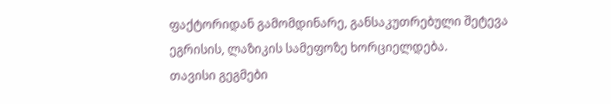ფაქტორიდან გამომდინარე, განსაკუთრებული შეტევა ეგრისის, ლაზიკის სამეფოზე ხორციელდება.
თავისი გეგმები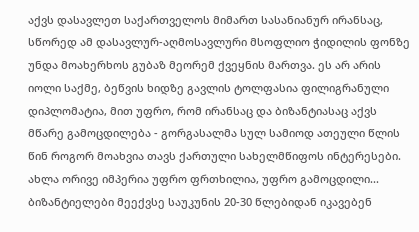აქვს დასავლეთ საქართველოს მიმართ სასანიანურ ირანსაც, სწორედ ამ დასავლურ-აღმოსავლური მსოფლიო ჭიდილის ფონზე უნდა მოახერხოს გუბაზ მეორემ ქვეყნის მართვა. ეს არ არის იოლი საქმე, ბეწვის ხიდზე გავლის ტოლფასია ფილიგრანული დიპლომატია, მით უფრო, რომ ირანსაც და ბიზანტიასაც აქვს მწარე გამოცდილება - გორგასალმა სულ სამიოდ ათეული წლის წინ როგორ მოახვია თავს ქართული სახელმწიფოს ინტერესები. ახლა ორივე იმპერია უფრო ფრთხილია, უფრო გამოცდილი...
ბიზანტიელები მეექვსე საუკუნის 20-30 წლებიდან იკავებენ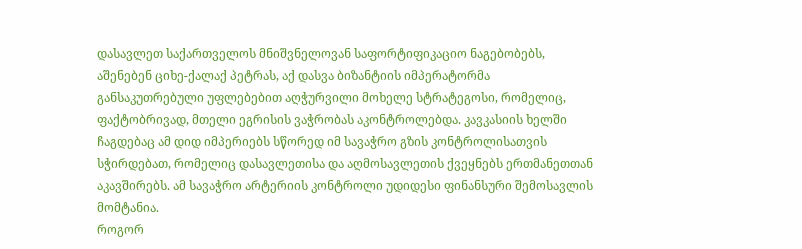დასავლეთ საქართველოს მნიშვნელოვან საფორტიფიკაციო ნაგებობებს, აშენებენ ციხე-ქალაქ პეტრას, აქ დასვა ბიზანტიის იმპერატორმა განსაკუთრებული უფლებებით აღჭურვილი მოხელე სტრატეგოსი, რომელიც, ფაქტობრივად, მთელი ეგრისის ვაჭრობას აკონტროლებდა. კავკასიის ხელში ჩაგდებაც ამ დიდ იმპერიებს სწორედ იმ სავაჭრო გზის კონტროლისათვის სჭირდებათ, რომელიც დასავლეთისა და აღმოსავლეთის ქვეყნებს ერთმანეთთან აკავშირებს. ამ სავაჭრო არტერიის კონტროლი უდიდესი ფინანსური შემოსავლის მომტანია.
როგორ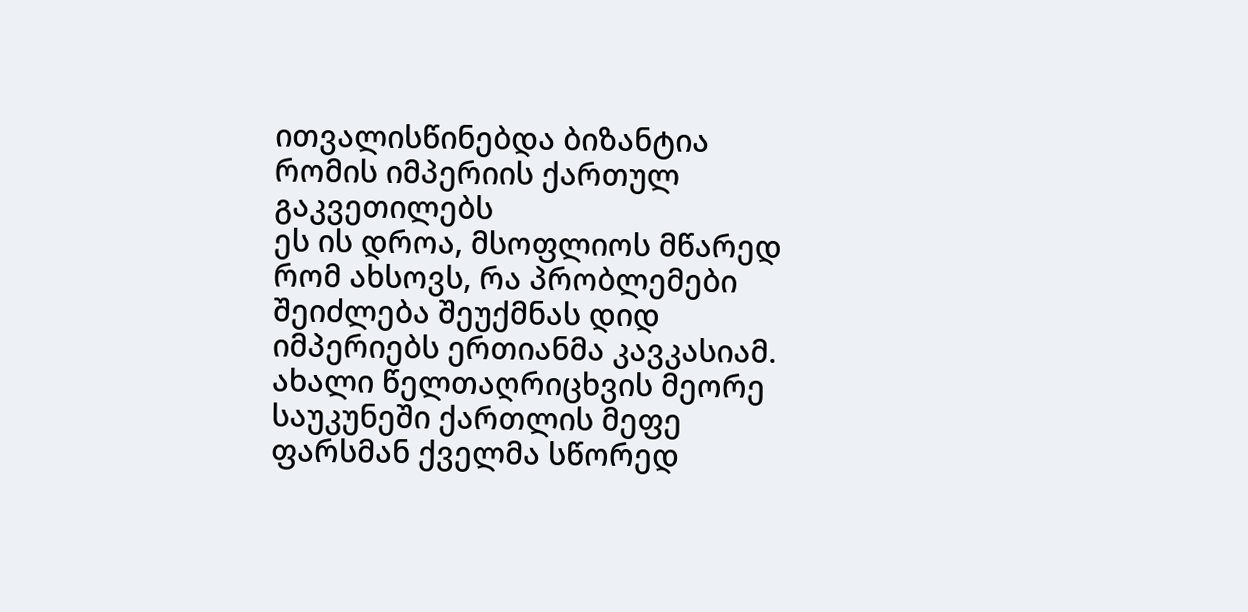ითვალისწინებდა ბიზანტია რომის იმპერიის ქართულ გაკვეთილებს
ეს ის დროა, მსოფლიოს მწარედ რომ ახსოვს, რა პრობლემები შეიძლება შეუქმნას დიდ იმპერიებს ერთიანმა კავკასიამ. ახალი წელთაღრიცხვის მეორე საუკუნეში ქართლის მეფე ფარსმან ქველმა სწორედ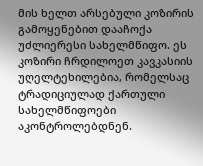მის ხელთ არსებული კოზირის გამოყენებით დააჩოქა უძლიერესი სახელმწიფო. ეს კოზირი ჩრდილოეთ კავკასიის უღელტეხილებია, რომელსაც ტრადიციულად ქართული სახელმწიფოები აკონტროლებდნენ.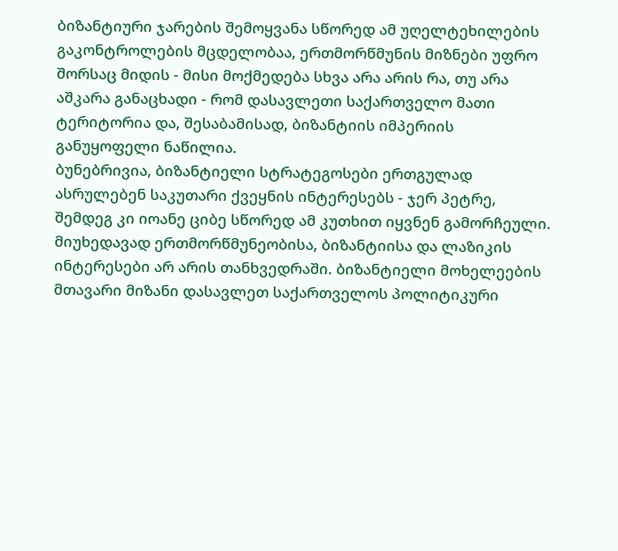ბიზანტიური ჯარების შემოყვანა სწორედ ამ უღელტეხილების გაკონტროლების მცდელობაა, ერთმორწმუნის მიზნები უფრო შორსაც მიდის - მისი მოქმედება სხვა არა არის რა, თუ არა აშკარა განაცხადი - რომ დასავლეთი საქართველო მათი ტერიტორია და, შესაბამისად, ბიზანტიის იმპერიის განუყოფელი ნაწილია.
ბუნებრივია, ბიზანტიელი სტრატეგოსები ერთგულად ასრულებენ საკუთარი ქვეყნის ინტერესებს - ჯერ პეტრე, შემდეგ კი იოანე ციბე სწორედ ამ კუთხით იყვნენ გამორჩეული.
მიუხედავად ერთმორწმუნეობისა, ბიზანტიისა და ლაზიკის ინტერესები არ არის თანხვედრაში. ბიზანტიელი მოხელეების მთავარი მიზანი დასავლეთ საქართველოს პოლიტიკური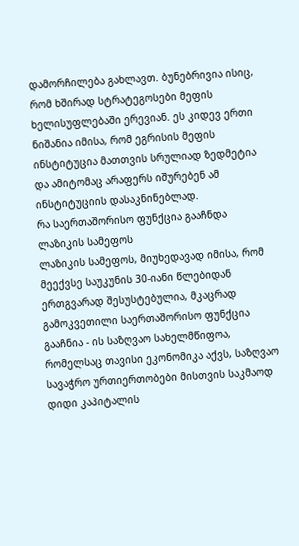დამორჩილება გახლავთ. ბუნებრივია ისიც, რომ ხშირად სტრატეგოსები მეფის ხელისუფლებაში ერევიან. ეს კიდევ ერთი ნიშანია იმისა, რომ ეგრისის მეფის ინსტიტუცია მათთვის სრულიად ზედმეტია და ამიტომაც არაფერს იშურებენ ამ ინსტიტუციის დასაკნინებლად.
რა საერთაშორისო ფუნქცია გააჩნდა ლაზიკის სამეფოს
ლაზიკის სამეფოს, მიუხედავად იმისა, რომ მეექვსე საუკუნის 30-იანი წლებიდან ერთგვარად შესუსტებულია, მკაცრად გამოკვეთილი საერთაშორისო ფუნქცია გააჩნია - ის საზღვაო სახელმწიფოა, რომელსაც თავისი ეკონომიკა აქვს, საზღვაო სავაჭრო ურთიერთობები მისთვის საკმაოდ დიდი კაპიტალის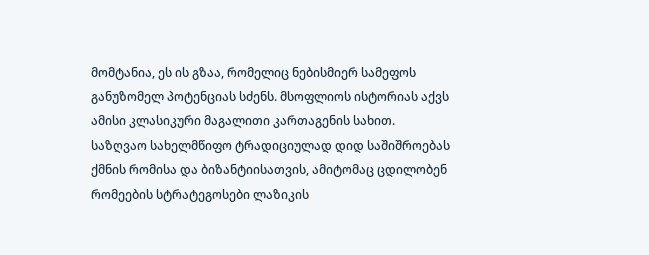მომტანია, ეს ის გზაა, რომელიც ნებისმიერ სამეფოს განუზომელ პოტენციას სძენს. მსოფლიოს ისტორიას აქვს ამისი კლასიკური მაგალითი კართაგენის სახით.
საზღვაო სახელმწიფო ტრადიციულად დიდ საშიშროებას ქმნის რომისა და ბიზანტიისათვის, ამიტომაც ცდილობენ რომეების სტრატეგოსები ლაზიკის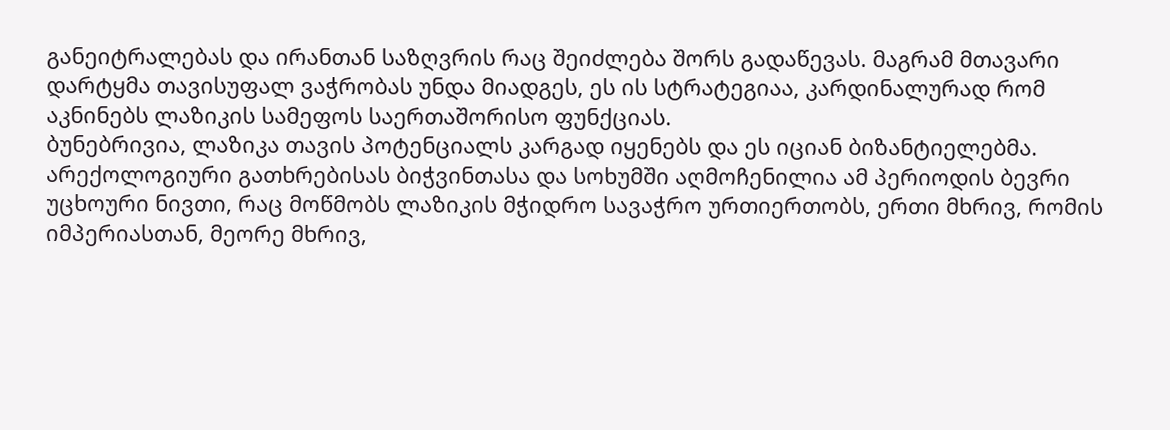განეიტრალებას და ირანთან საზღვრის რაც შეიძლება შორს გადაწევას. მაგრამ მთავარი დარტყმა თავისუფალ ვაჭრობას უნდა მიადგეს, ეს ის სტრატეგიაა, კარდინალურად რომ აკნინებს ლაზიკის სამეფოს საერთაშორისო ფუნქციას.
ბუნებრივია, ლაზიკა თავის პოტენციალს კარგად იყენებს და ეს იციან ბიზანტიელებმა. არექოლოგიური გათხრებისას ბიჭვინთასა და სოხუმში აღმოჩენილია ამ პერიოდის ბევრი უცხოური ნივთი, რაც მოწმობს ლაზიკის მჭიდრო სავაჭრო ურთიერთობს, ერთი მხრივ, რომის იმპერიასთან, მეორე მხრივ,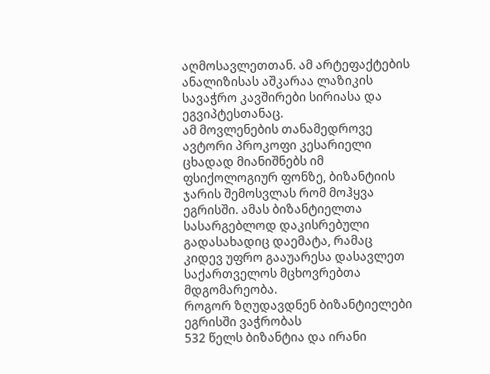აღმოსავლეთთან. ამ არტეფაქტების ანალიზისას აშკარაა ლაზიკის სავაჭრო კავშირები სირიასა და ეგვიპტესთანაც.
ამ მოვლენების თანამედროვე ავტორი პროკოფი კესარიელი ცხადად მიანიშნებს იმ ფსიქოლოგიურ ფონზე, ბიზანტიის ჯარის შემოსვლას რომ მოჰყვა ეგრისში. ამას ბიზანტიელთა სასარგებლოდ დაკისრებული გადასახადიც დაემატა, რამაც კიდევ უფრო გააუარესა დასავლეთ საქართველოს მცხოვრებთა მდგომარეობა.
როგორ ზღუდავდნენ ბიზანტიელები ეგრისში ვაჭრობას
532 წელს ბიზანტია და ირანი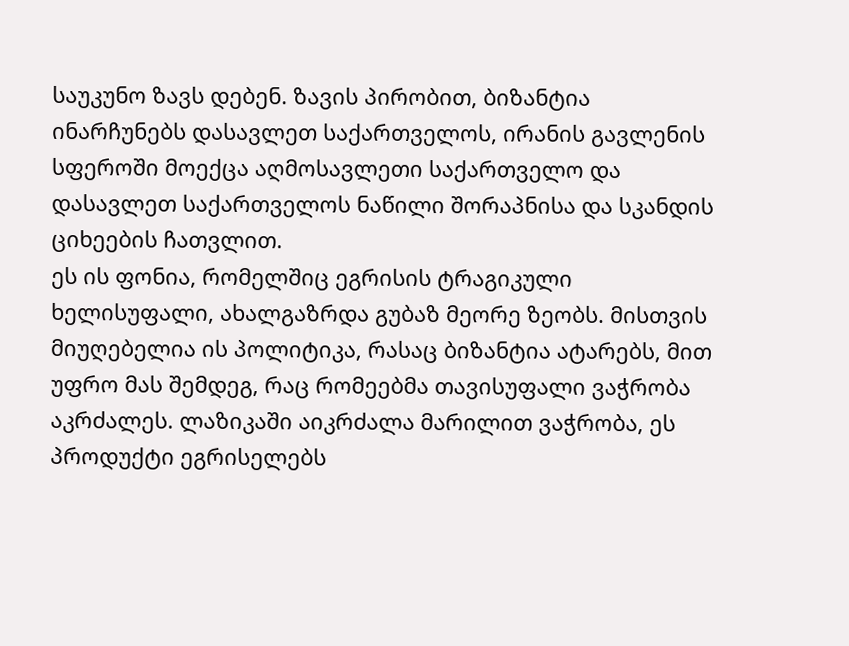საუკუნო ზავს დებენ. ზავის პირობით, ბიზანტია ინარჩუნებს დასავლეთ საქართველოს, ირანის გავლენის სფეროში მოექცა აღმოსავლეთი საქართველო და დასავლეთ საქართველოს ნაწილი შორაპნისა და სკანდის ციხეების ჩათვლით.
ეს ის ფონია, რომელშიც ეგრისის ტრაგიკული ხელისუფალი, ახალგაზრდა გუბაზ მეორე ზეობს. მისთვის მიუღებელია ის პოლიტიკა, რასაც ბიზანტია ატარებს, მით უფრო მას შემდეგ, რაც რომეებმა თავისუფალი ვაჭრობა აკრძალეს. ლაზიკაში აიკრძალა მარილით ვაჭრობა, ეს პროდუქტი ეგრისელებს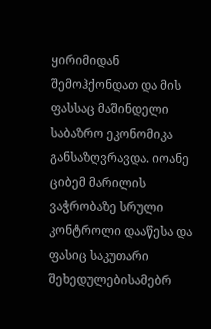ყირიმიდან შემოჰქონდათ და მის ფასსაც მაშინდელი საბაზრო ეკონომიკა განსაზღვრავდა. იოანე ციბემ მარილის ვაჭრობაზე სრული კონტროლი დააწესა და ფასიც საკუთარი შეხედულებისამებრ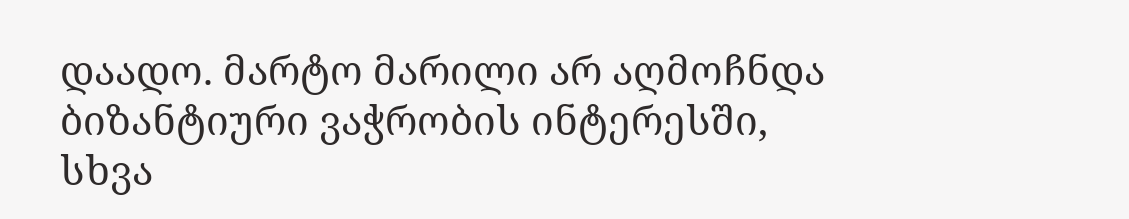დაადო. მარტო მარილი არ აღმოჩნდა ბიზანტიური ვაჭრობის ინტერესში, სხვა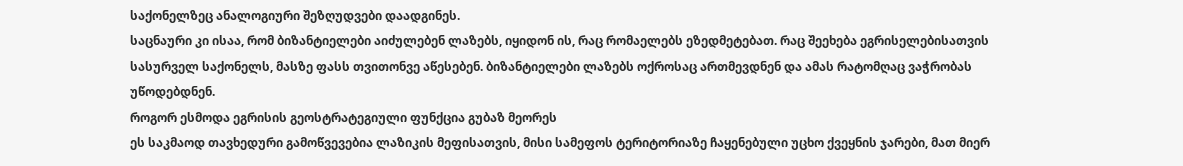საქონელზეც ანალოგიური შეზღუდვები დაადგინეს.
საცნაური კი ისაა, რომ ბიზანტიელები აიძულებენ ლაზებს, იყიდონ ის, რაც რომაელებს ეზედმეტებათ. რაც შეეხება ეგრისელებისათვის სასურველ საქონელს, მასზე ფასს თვითონვე აწესებენ. ბიზანტიელები ლაზებს ოქროსაც ართმევდნენ და ამას რატომღაც ვაჭრობას უწოდებდნენ.
როგორ ესმოდა ეგრისის გეოსტრატეგიული ფუნქცია გუბაზ მეორეს
ეს საკმაოდ თავხედური გამოწვევებია ლაზიკის მეფისათვის, მისი სამეფოს ტერიტორიაზე ჩაყენებული უცხო ქვეყნის ჯარები, მათ მიერ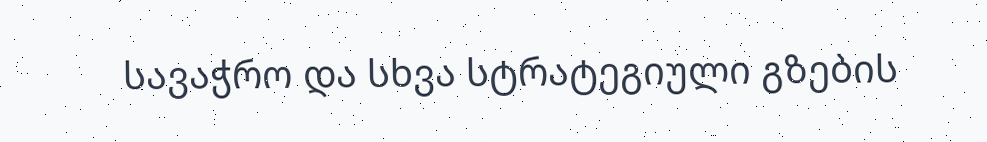სავაჭრო და სხვა სტრატეგიული გზების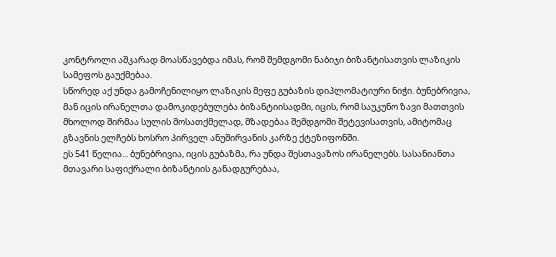კონტროლი აშკარად მოასწავებდა იმას, რომ შემდგომი ნაბიჯი ბიზანტისათვის ლაზიკის სამეფოს გაუქმებაა.
სწორედ აქ უნდა გამოჩენილიყო ლაზიკის მეფე გუბაზის დიპლომატიური ნიჭი. ბუნებრივია, მან იცის ირანელთა დამოკიდებულება ბიზანტიისადმი, იცის, რომ საუკუნო ზავი მათთვის მხოლოდ შირმაა სულის მოსათქმელად, მზადებაა შემდგომი შეტევისათვის, ამიტომაც გზავნის ელჩებს ხოსრო პირველ ანუშირვანის კარზე ქტეზიფონში.
ეს 541 წელია... ბუნებრივია, იცის გუბაზმა, რა უნდა შესთავაზოს ირანელებს. სასანიანთა მთავარი საფიქრალი ბიზანტიის განადგურებაა,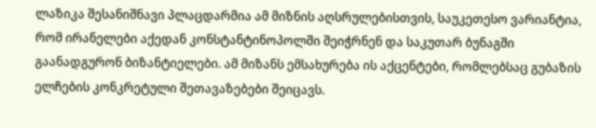ლაზიკა შესანიშნავი პლაცდარმია ამ მიზნის აღსრულებისთვის, საუკეთესო ვარიანტია, რომ ირანელები აქედან კონსტანტინოპოლში შეიჭრნენ და საკუთარ ბუნაგში გაანადგურონ ბიზანტიელები. ამ მიზანს ემსახურება ის აქცენტები, რომლებსაც გუბაზის ელჩების კონკრეტული შეთავაზებები შეიცავს.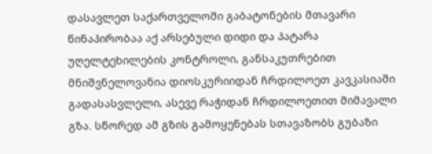დასავლეთ საქართველოში გაბატონების მთავარი წინაპირობაა აქ არსებული დიდი და პატარა უღელტეხილების კონტროლი, განსაკუთრებით მნიშვნელოვანია დიოსკურიიდან ჩრდილოეთ კავკასიაში გადასასვლელი, ასევე რაჭიდან ჩრდილოეთით მიმავალი გზა. სწორედ ამ გზის გამოყენებას სთავაზობს გუბაზი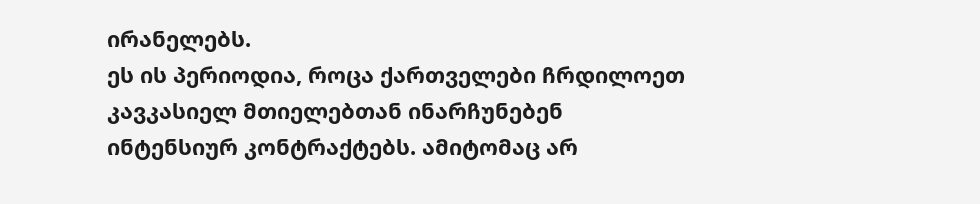ირანელებს.
ეს ის პერიოდია, როცა ქართველები ჩრდილოეთ კავკასიელ მთიელებთან ინარჩუნებენ ინტენსიურ კონტრაქტებს. ამიტომაც არ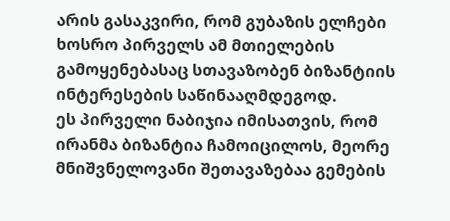არის გასაკვირი, რომ გუბაზის ელჩები ხოსრო პირველს ამ მთიელების გამოყენებასაც სთავაზობენ ბიზანტიის ინტერესების საწინააღმდეგოდ.
ეს პირველი ნაბიჯია იმისათვის, რომ ირანმა ბიზანტია ჩამოიცილოს, მეორე მნიშვნელოვანი შეთავაზებაა გემების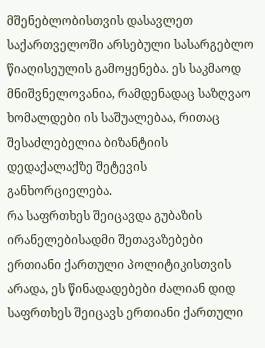მშენებლობისთვის დასავლეთ საქართველოში არსებული სასარგებლო წიაღისეულის გამოყენება. ეს საკმაოდ მნიშვნელოვანია, რამდენადაც საზღვაო ხომალდები ის საშუალებაა, რითაც შესაძლებელია ბიზანტიის დედაქალაქზე შეტევის განხორციელება.
რა საფრთხეს შეიცავდა გუბაზის ირანელებისადმი შეთავაზებები ერთიანი ქართული პოლიტიკისთვის
არადა, ეს წინადადებები ძალიან დიდ საფრთხეს შეიცავს ერთიანი ქართული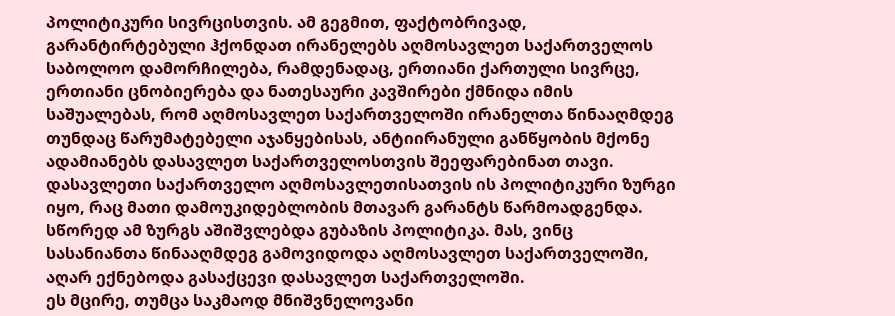პოლიტიკური სივრცისთვის. ამ გეგმით, ფაქტობრივად, გარანტირტებული ჰქონდათ ირანელებს აღმოსავლეთ საქართველოს საბოლოო დამორჩილება, რამდენადაც, ერთიანი ქართული სივრცე, ერთიანი ცნობიერება და ნათესაური კავშირები ქმნიდა იმის საშუალებას, რომ აღმოსავლეთ საქართველოში ირანელთა წინააღმდეგ თუნდაც წარუმატებელი აჯანყებისას, ანტიირანული განწყობის მქონე ადამიანებს დასავლეთ საქართველოსთვის შეეფარებინათ თავი.
დასავლეთი საქართველო აღმოსავლეთისათვის ის პოლიტიკური ზურგი იყო, რაც მათი დამოუკიდებლობის მთავარ გარანტს წარმოადგენდა. სწორედ ამ ზურგს აშიშვლებდა გუბაზის პოლიტიკა. მას, ვინც სასანიანთა წინააღმდეგ გამოვიდოდა აღმოსავლეთ საქართველოში, აღარ ექნებოდა გასაქცევი დასავლეთ საქართველოში.
ეს მცირე, თუმცა საკმაოდ მნიშვნელოვანი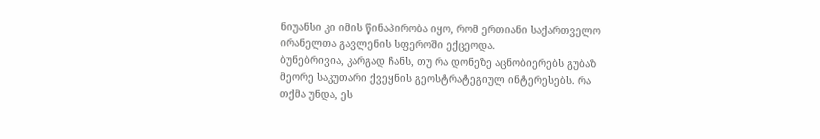ნიუანსი კი იმის წინაპირობა იყო, რომ ერთიანი საქართველო ირანელთა გავლენის სფეროში ექცეოდა.
ბუნებრივია, კარგად ჩანს, თუ რა დონეზე აცნობიერებს გუბაზ მეორე საკუთარი ქვეყნის გეოსტრატეგიულ ინტერესებს. რა თქმა უნდა, ეს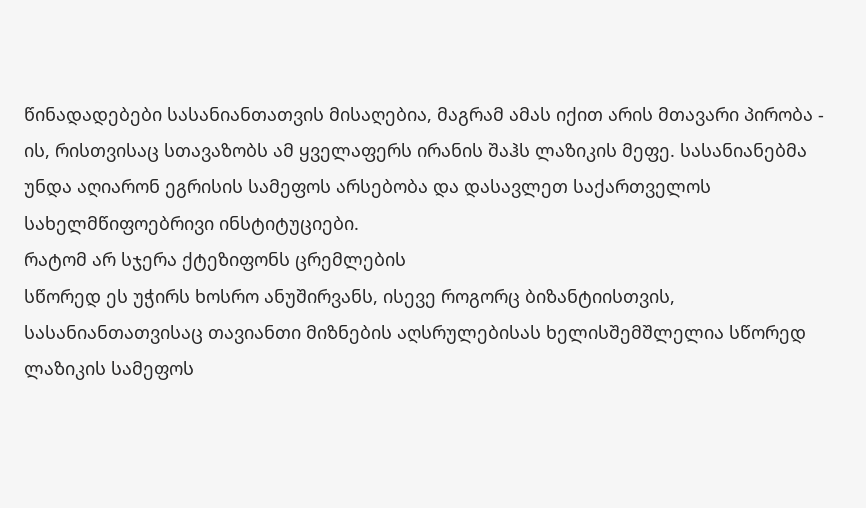წინადადებები სასანიანთათვის მისაღებია, მაგრამ ამას იქით არის მთავარი პირობა - ის, რისთვისაც სთავაზობს ამ ყველაფერს ირანის შაჰს ლაზიკის მეფე. სასანიანებმა უნდა აღიარონ ეგრისის სამეფოს არსებობა და დასავლეთ საქართველოს სახელმწიფოებრივი ინსტიტუციები.
რატომ არ სჯერა ქტეზიფონს ცრემლების
სწორედ ეს უჭირს ხოსრო ანუშირვანს, ისევე როგორც ბიზანტიისთვის, სასანიანთათვისაც თავიანთი მიზნების აღსრულებისას ხელისშემშლელია სწორედ ლაზიკის სამეფოს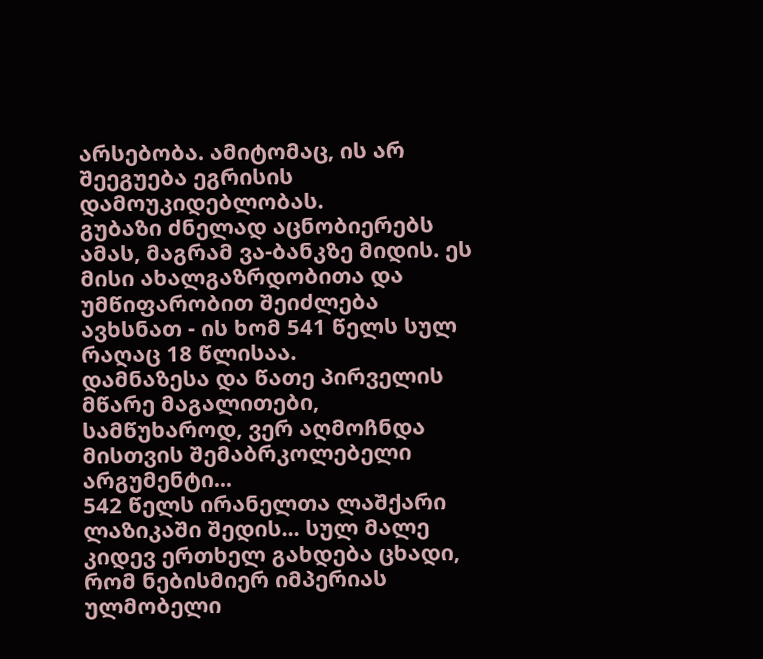არსებობა. ამიტომაც, ის არ შეეგუება ეგრისის დამოუკიდებლობას.
გუბაზი ძნელად აცნობიერებს ამას, მაგრამ ვა-ბანკზე მიდის. ეს მისი ახალგაზრდობითა და უმწიფარობით შეიძლება ავხსნათ - ის ხომ 541 წელს სულ რაღაც 18 წლისაა.
დამნაზესა და წათე პირველის მწარე მაგალითები, სამწუხაროდ, ვერ აღმოჩნდა მისთვის შემაბრკოლებელი არგუმენტი...
542 წელს ირანელთა ლაშქარი ლაზიკაში შედის... სულ მალე კიდევ ერთხელ გახდება ცხადი, რომ ნებისმიერ იმპერიას ულმობელი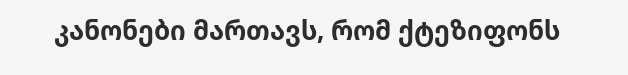კანონები მართავს, რომ ქტეზიფონს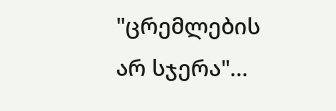"ცრემლების არ სჯერა"...